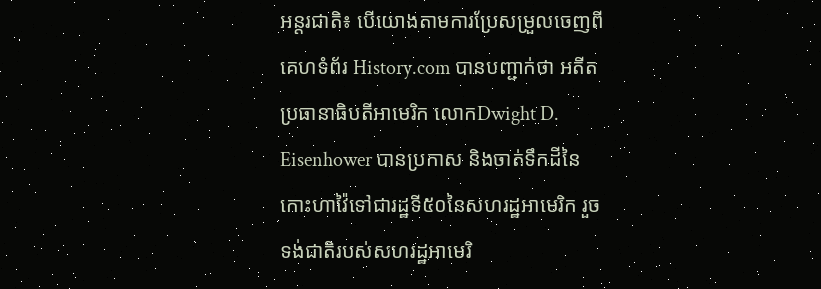អន្តរជាតិ៖ បេីយោងតាមការប្រែសម្រួលចេញពីគេហទំព័រ History.com បានបញ្ជាក់ថា អតីតប្រធានាធិបតីអាមេរិក លោកDwight D. Eisenhower បានប្រកាស និងចាត់ទឹកដីនៃកោះហាវ៉ៃទៅជារដ្ឋទី៥០នៃសហរដ្ឋអាមេរិក រួចទង់ជាតិរបស់សហរដ្ឋអាមេរិ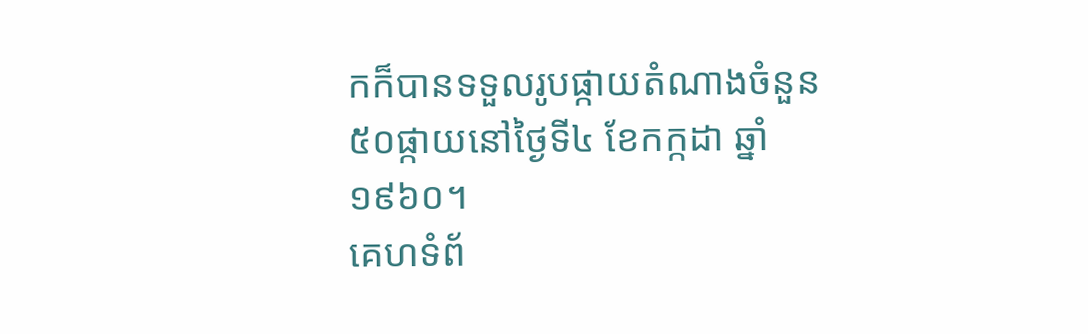កក៏បានទទួលរូបផ្កាយតំណាងចំនួន៥០ផ្កាយនៅថ្ងៃទី៤ ខែកក្កដា ឆ្នាំ១៩៦០។
គេហទំព័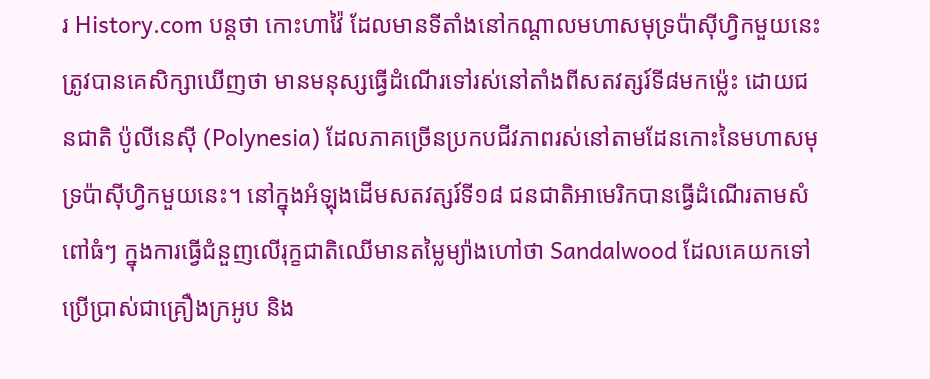រ History.com បន្តថា កោះហាវ៉ៃ ដែលមានទីតាំងនៅកណ្តាលមហាសមុទ្រប៉ាស៊ីហ្វិកមួយនេះ ត្រូវបានគេសិក្សាឃើញថា មានមនុស្សធ្វើដំណើរទៅរស់នៅតាំងពីសតវត្សរ៍ទី៨មកម្ល៉េះ ដោយជនជាតិ ប៉ូលីនេស៊ី (Polynesia) ដែលភាគច្រើនប្រកបជីវភាពរស់នៅតាមដែនកោះនៃមហាសមុទ្រប៉ាស៊ីហ្វិកមួយនេះ។ នៅក្នុងអំឡុងដើមសតវត្សរ៍ទី១៨ ជនជាតិអាមេរិកបានធ្វើដំណើរតាមសំពៅធំៗ ក្នុងការធ្វើជំនួញលើរុក្ខជាតិឈើមានតម្លៃម្យ៉ាងហៅថា Sandalwood ដែលគេយកទៅប្រើប្រាស់ជាគ្រឿងក្រអូប និង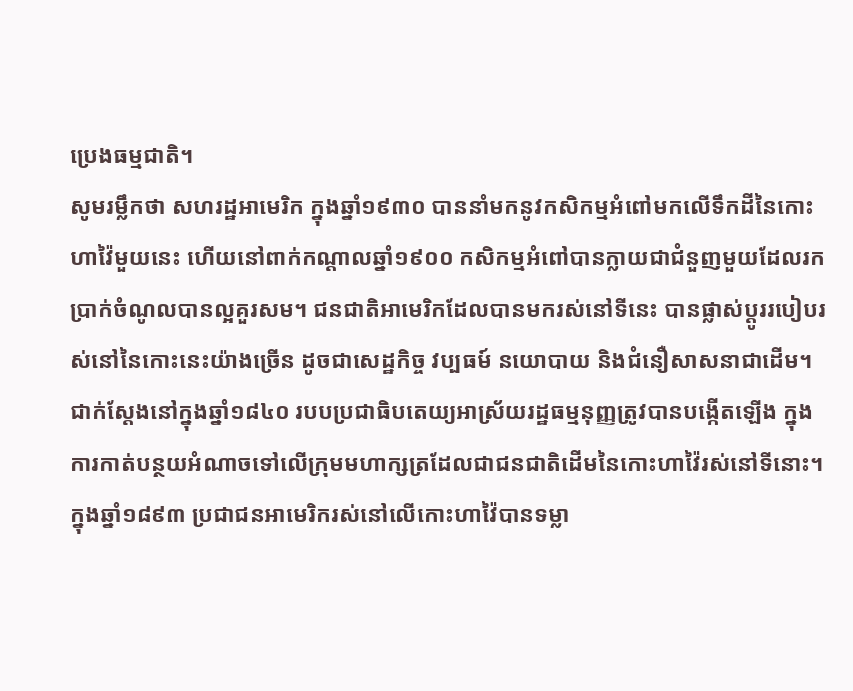ប្រេងធម្មជាតិ។
សូមរម្លឹកថា សហរដ្ឋអាមេរិក ក្នុងឆ្នាំ១៩៣០ បាននាំមកនូវកសិកម្មអំពៅមកលើទឹកដីនៃកោះហាវ៉ៃមួយនេះ ហើយនៅពាក់កណ្តាលឆ្នាំ១៩០០ កសិកម្មអំពៅបានក្លាយជាជំនួញមួយដែលរកប្រាក់ចំណូលបានល្អគួរសម។ ជនជាតិអាមេរិកដែលបានមករស់នៅទីនេះ បានផ្លាស់ប្តូររបៀបរស់នៅនៃកោះនេះយ៉ាងច្រើន ដូចជាសេដ្ឋកិច្ច វប្បធម៍ នយោបាយ និងជំនឿសាសនាជាដើម។
ជាក់ស្តែងនៅក្នុងឆ្នាំ១៨៤០ របបប្រជាធិបតេយ្យអាស្រ័យរដ្ឋធម្មនុញ្ញត្រូវបានបង្កើតឡើង ក្នុងការកាត់បន្ថយអំណាចទៅលើក្រុមមហាក្សត្រដែលជាជនជាតិដើមនៃកោះហាវ៉ៃរស់នៅទីនោះ។ ក្នុងឆ្នាំ១៨៩៣ ប្រជាជនអាមេរិករស់នៅលើកោះហាវ៉ៃបានទម្លា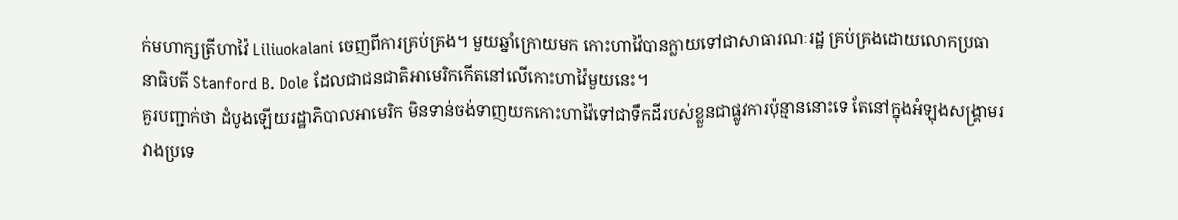ក់មហាក្សត្រីហាវ៉ៃ Liliuokalani ចេញពីការគ្រប់គ្រង។ មួយឆ្នាំក្រោយមក កោះហាវ៉ៃបានក្លាយទៅជាសាធារណៈរដ្ឋ គ្រប់គ្រងដោយលោកប្រធានាធិបតី Stanford B. Dole ដែលជាជនជាតិអាមេរិកកើតនៅលើកោះហាវ៉ៃមួយនេះ។
គួរបញ្ជាក់ថា ដំបូងឡើយរដ្ឋាភិបាលអាមេរិក មិនទាន់ចង់ទាញយកកោះហាវ៉ៃទៅជាទឹកដីរបស់ខ្លួនជាផ្លូវការប៉ុន្មាននោះទេ តែនៅក្នុងអំឡុងសង្គ្រាមរវាងប្រទេ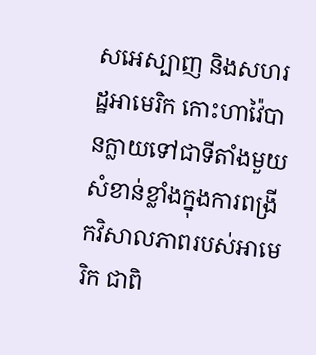សអេស្បាញ និងសហរដ្ឋអាមេរិក កោះហាវ៉ៃបានក្លាយទៅជាទីតាំងមួយសំខាន់ខ្លាំងក្នុងការពង្រីកវិសាលភាពរបស់អាមេរិក ជាពិ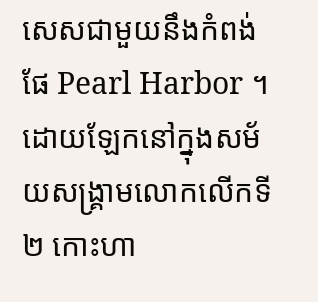សេសជាមួយនឹងកំពង់ផែ Pearl Harbor ។
ដោយឡែកនៅក្នុងសម័យសង្គ្រាមលោកលើកទី២ កោះហា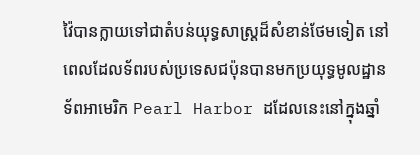វ៉ៃបានក្លាយទៅជាតំបន់យុទ្ធសាស្រ្តដ៏សំខាន់ថែមទៀត នៅពេលដែលទ័ពរបស់ប្រទេសជប៉ុនបានមកប្រយុទ្ធមូលដ្ឋានទ័ពអាមេរិក Pearl Harbor ដដែលនេះនៅក្នុងឆ្នាំ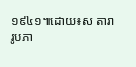១៩៤១៕ដោយ៖ស តារា
រូបភា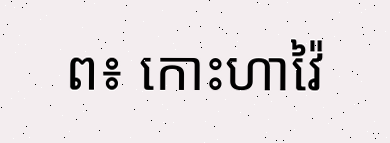ព៖ កោះហាវ៉ៃ